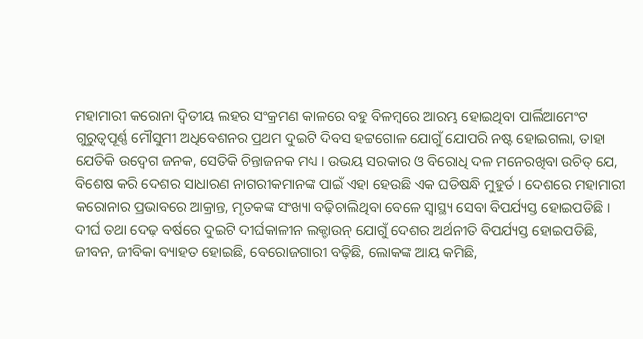ମହାମାରୀ କରୋନା ଦ୍ୱିତୀୟ ଲହର ସଂକ୍ରମଣ କାଳରେ ବହୁ ବିଳମ୍ବରେ ଆରମ୍ଭ ହୋଇଥିବା ପାର୍ଲିଆମେଂଟ ଗୁରୁତ୍ୱପୂର୍ଣ୍ଣ ମୌସୁମୀ ଅଧିବେଶନର ପ୍ରଥମ ଦୁଇଟି ଦିବସ ହଟ୍ଟଗୋଳ ଯୋଗୁଁ ଯୋପରି ନଷ୍ଟ ହୋଇଗଲା, ତାହା ଯେତିକି ଉଦ୍ବେଗ ଜନକ, ସେତିକି ଚିନ୍ତାଜନକ ମଧ୍ୟ । ଉଭୟ ସରକାର ଓ ବିରୋଧି ଦଳ ମନେରଖିବା ଉଚିତ୍ ଯେ, ବିଶେଷ କରି ଦେଶର ସାଧାରଣ ନାଗରୀକମାନଙ୍କ ପାଇଁ ଏହା ହେଉଛି ଏକ ଘଡିଷନ୍ଧି ମୁହୁର୍ତ । ଦେଶରେ ମହାମାରୀ କରୋନାର ପ୍ରଭାବରେ ଆକ୍ରାନ୍ତ, ମୃତକଙ୍କ ସଂଖ୍ୟା ବଢ଼ିଚାଲିଥିବା ବେଳେ ସ୍ୱାସ୍ଥ୍ୟ ସେବା ବିପର୍ଯ୍ୟସ୍ତ ହୋଇପଡିଛି । ଦୀର୍ଘ ତଥା ଦେଢ଼ ବର୍ଷରେ ଦୁଇଟି ଦୀର୍ଘକାଳୀନ ଲକ୍ଡାଉନ୍ ଯୋଗୁଁ ଦେଶର ଅର୍ଥନୀତି ବିପର୍ଯ୍ୟସ୍ତ ହୋଇପଡିଛି, ଜୀବନ, ଜୀବିକା ବ୍ୟାହତ ହୋଇଛି, ବେରୋଜଗାରୀ ବଢ଼ିଛି, ଲୋକଙ୍କ ଆୟ କମିଛି,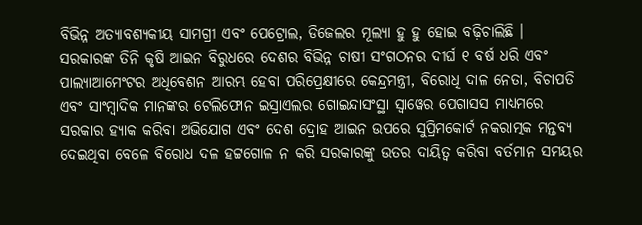ବିଭିନ୍ନ ଅତ୍ୟାବଶ୍ୟକୀୟ ସାମଗ୍ରୀ ଏବଂ ପେଟ୍ରୋଲ, ଡିଜେଲର ମୂଲ୍ୟା ହୁ ହୁ ହୋଇ ବଢ଼ିଚାଲିଛି । ସରକାରଙ୍କ ତିନି କୃଷି ଆଇନ ବିରୁଧରେ ଦେଶର ବିଭିନ୍ନ ଚାଷୀ ସଂଗଠନର ଦୀର୍ଘ ୧ ବର୍ଷ ଧରି ଏବଂ ପାଲ୍ୟାଆମେଂଟର ଅଧିବେଶନ ଆରମ୍ଭ ହେବା ପରିପ୍ରେକ୍ଷୀରେ କେନ୍ଦ୍ରମନ୍ତ୍ରୀ, ବିରୋଧି ଦାଳ ନେତା, ବିଚାପତି ଏବଂ ସାଂମ୍ବାଦିକ ମାନଙ୍କର ଟେଲିଫୋନ ଇସ୍ରାଏଲର ଗୋଇନ୍ଦାସଂସ୍ଥା ସ୍ୱାୱେର ପେଗାସସ ମାଧ୍ୟମରେ ସରକାର ହ୍ୟାକ କରିବା ଅଭିଯୋଗ ଏବଂ ଦେଶ ଦ୍ରୋହ ଆଇନ ଉପରେ ସୁପ୍ରିମକୋର୍ଟ ନକରାତ୍ମକ ମନ୍ତବ୍ୟ ଦେଇଥିବା ବେଳେ ବିରୋଧ ଦଳ ହଟ୍ଟଗୋଳ ନ କରି ସରକାରଙ୍କୁ ଉତର ଦାୟିତ୍ୱ କରିବା ବର୍ତମାନ ସମୟର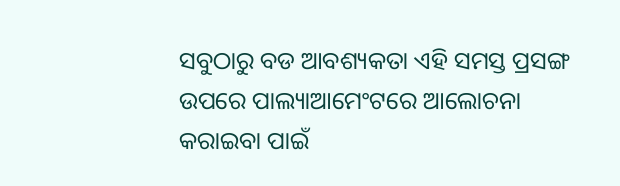ସବୁଠାରୁ ବଡ ଆବଶ୍ୟକତା ଏହି ସମସ୍ତ ପ୍ରସଙ୍ଗ ଉପରେ ପାଲ୍ୟାଆମେଂଟରେ ଆଲୋଚନା କରାଇବା ପାଇଁ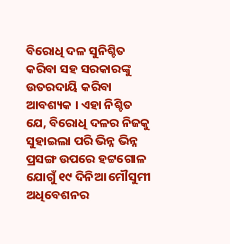ବିରୋଧି ଦଳ ସୁନିଶ୍ଚିତ କରିବା ସହ ସରକାରଙ୍କୁ ଉତରଦାୟି କରିବା ଆବଶ୍ୟକ । ଏହା ନିଶ୍ଚିତ ଯେ, ବିରୋଧି ଦଳର ନିଜକୁ ସୁହାଇଲା ପରି ଭିନ୍ନ ଭିନ୍ନ ପ୍ରସଙ୍ଗ ଉପରେ ହଟ୍ଟଗୋଳ ଯୋଗୁଁ ୧୯ ଦିନିଆ ମୌସୁମୀ ଅଧିବେଶନର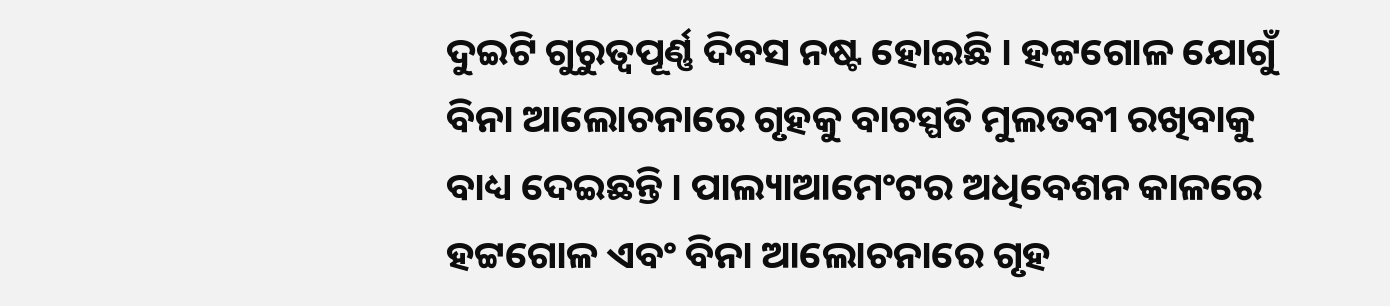ଦୁଇଟି ଗୁରୁତ୍ୱପୂର୍ଣ୍ଣ ଦିବସ ନଷ୍ଟ ହୋଇଛି । ହଟ୍ଟଗୋଳ ଯୋଗୁଁ ବିନା ଆଲୋଚନାରେ ଗୃହକୁ ବାଚସ୍ପତି ମୁଲତବୀ ରଖିବାକୁ ବାଧ୍ୟ ଦେଇଛନ୍ତି । ପାଲ୍ୟାଆମେଂଟର ଅଧିବେଶନ କାଳରେ ହଟ୍ଟଗୋଳ ଏବଂ ବିନା ଆଲୋଚନାରେ ଗୃହ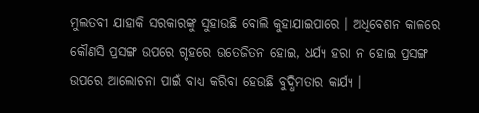ମୁଲତବୀ ଯାହାକି ସରକାରଙ୍କୁ ସୁହାଉଛି ବୋଲି କୁହାଯାଇପାରେ । ଅଧିବେଶନ କାଳରେ କୌଣସି ପ୍ରସଙ୍ଗ ଉପରେ ଗୃହରେ ଉତେଜିତନ ହୋଇ, ଧର୍ଯ୍ୟ ହରା ନ ହୋଇ ପ୍ରସଙ୍ଗ ଉପରେ ଆଲୋଚନା ପାଇଁ ବାଧ୍ୟ କରିବା ହେଉଛି ବୁଦ୍ଧିମତାର କାର୍ଯ୍ୟ ।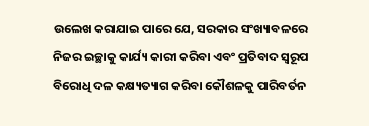ଉଲେଖ କରାଯାଇ ପାରେ ଯେ, ସରକାର ସଂଖ୍ୟାବଳରେ ନିଜର ଇଚ୍ଛାକୁ କାର୍ଯ୍ୟ କାରୀ କରିବା ଏବଂ ପ୍ରତିବାଦ ସ୍ୱରୂପ ବିରୋଧି ଦଳ କକ୍ଷ୍ୟତ୍ୟାଗ କରିବା କୌଶଳକୁ ପାରିବର୍ତନ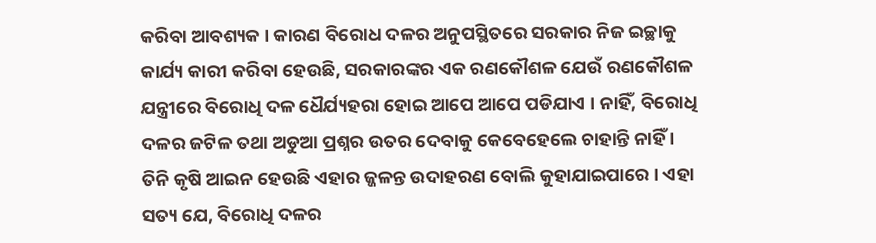କରିବା ଆବଶ୍ୟକ । କାରଣ ବିରୋଧ ଦଳର ଅନୁପସ୍ଥିତରେ ସରକାର ନିଜ ଇଚ୍ଛାକୁ କାର୍ଯ୍ୟ କାରୀ କରିବା ହେଉଛି, ସରକାରଙ୍କର ଏକ ରଣକୌଶଳ ଯେଉଁ ରଣକୌଶଳ ଯନ୍ତ୍ରୀରେ ବିରୋଧି ଦଳ ଧୈର୍ଯ୍ୟହରା ହୋଇ ଆପେ ଆପେ ପଡିଯାଏ । ନାହିଁ, ବିରୋଧି ଦଳର ଜଟିଳ ତଥା ଅଡୁଆ ପ୍ରଶ୍ନର ଉତର ଦେବାକୁ କେବେହେଲେ ଚାହାନ୍ତି ନାହିଁ । ତିନି କୃଷି ଆଇନ ହେଉଛି ଏହାର ଜ୍ଜଳନ୍ତ ଉଦାହରଣ ବୋଲି କୁହାଯାଇପାରେ । ଏହା ସତ୍ୟ ଯେ, ବିରୋଧି ଦଳର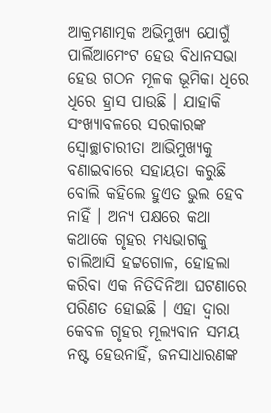ଆକ୍ରମଣାତ୍ମକ ଅଭିମୁଖ୍ୟ ଯୋଗୁଁ ପାର୍ଲିଆମେଂଟ ହେଉ ବିଧାନସଭା ହେଉ ଗଠନ ମୂଳକ ଭୂମିକା ଧିରେ ଧିରେ ହ୍ରାସ ପାଉଛି । ଯାହାକି ସଂଖ୍ୟାବଳରେ ସରକାରଙ୍କ ସ୍ୱୋଚ୍ଛାଚାରୀତା ଆଭିମୁଖ୍ୟକୁ ବଣାଇବାରେ ସହାୟତା କରୁଛି ବୋଲି କହିଲେ ହୁଏତ ଭୁଲ ହେବ ନାହିଁ । ଅନ୍ୟ ପକ୍ଷରେ କଥା କଥାକେ ଗୃହର ମଧ୍ୟଭାଗକୁ ଚାଲିଆସି ହଟ୍ଟଗୋଳ, ହୋହଲା କରିବା ଏକ ନିତିଦିନିଆ ଘଟଣାରେ ପରିଣତ ହୋଇଛି । ଏହା ଦ୍ୱାରା କେବଳ ଗୃହର ମୂଲ୍ୟବାନ ସମୟ ନଷ୍ଟ ହେଉନାହିଁ, ଜନସାଧାରଣଙ୍କ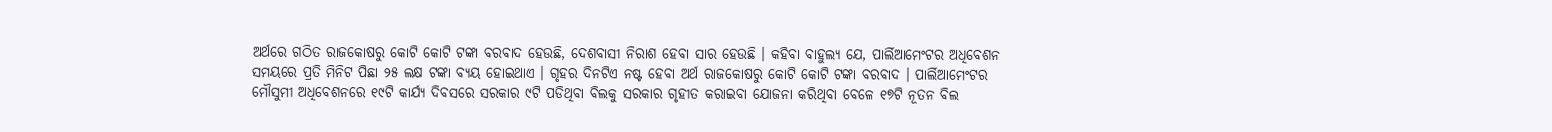ଅର୍ଥରେ ଗଠିତ ରାଜକୋଷରୁ କୋଟି କୋଟି ଟଙ୍କା ବରବାଦ ହେଉଛି, ଦେଶବାସୀ ନିରାଶ ହେବା ସାର ହେଉଛି । କହିବା ବାହୁଲ୍ୟ ଯେ, ପାର୍ଲିଆମେଂଟର ଅଧିବେଶନ ସମୟରେ ପ୍ରତି ମିନିଟ ପିଛା ୨୫ ଲକ୍ଷ ଟଙ୍କା ବ୍ୟୟ ହୋଇଥାଏ । ଗୃହର ଦିନଟିଏ ନଷ୍ଟ ହେବା ଅର୍ଥ ରାଜକୋଷରୁ କୋଟି କୋଟି ଟଙ୍କା ବରବାଦ । ପାର୍ଲିଆମେଂଟର ମୌସୁମୀ ଅଧିବେଶନରେ ୧୯ଟି କାର୍ଯ୍ୟ ଦିବସରେ ସରକାର ୯ଟି ପଡିଥିବା ବିଲକୁ ସରକାର ଗୃହୀତ କରାଇବା ଯୋଜନା କରିଥିବା ବେଳେ ୧୭ଟି ନୂତନ ବିଲ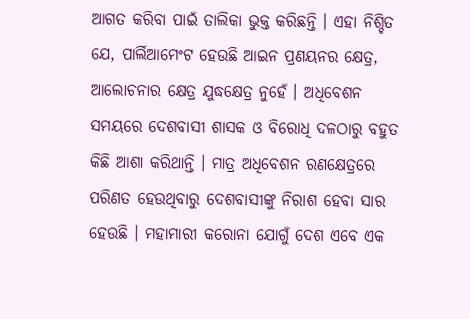ଆଗତ କରିବା ପାଇଁ ତାଲିକା ଭୁକ୍ତ କରିଛନ୍ତି । ଏହା ନିଶ୍ଚିତ ଯେ, ପାର୍ଲିଆମେଂଟ ହେଉଛି ଆଇନ ପ୍ରଣୟନର କ୍ଷେତ୍ର, ଆଲୋଚନାର କ୍ଷେତ୍ର ଯୁଦ୍ଧକ୍ଷେତ୍ର ନୁହେଁ । ଅଧିବେଶନ ସମୟରେ ଦେଶବାସୀ ଶାସକ ଓ ବିରୋଧି ଦଳଠାରୁ ବହୁତ କିଛି ଆଶା କରିଥାନ୍ତି । ମାତ୍ର ଅଧିବେଶନ ରଣକ୍ଷେତ୍ରରେ ପରିଣତ ହେଉଥିବାରୁ ଦେଶବାସୀଙ୍କୁ ନିରାଶ ହେବା ସାର ହେଉଛି । ମହାମାରୀ କରୋନା ଯୋଗୁଁ ଦେଶ ଏବେ ଏକ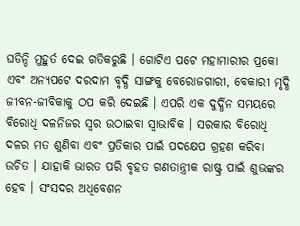ଘଡିନ୍ଦି ମୁହୁର୍ତ ଦେଇ ଗତିକରୁଛି । ଗୋଟିଏ ପଟେ ମହାମାରୀର ପ୍ରକୋ ଏବଂ ଅନ୍ୟପଟେ ଦରଦାମ ବୃଦ୍ଧି ସାଙ୍ଗକୁ ବେରୋଜଗାରୀ, ବେକାରୀ ମୃଦ୍ଧି ଜୀବନ-ଜୀବିକାକୁ ଠପ କରି ଦେଇଛି । ଏପରି ଏକ ଦୁର୍ଦ୍ଧିନ ସମୟରେ ବିରୋଧି ଦଳନିଜର ସ୍ୱର ଉଠାଇବା ସ୍ୱାଭାବିକ । ସରକାର ବିରୋଧି ଦଳର ମତ ଶୁଣିବା ଏବଂ ପ୍ରତିକାର ପାଇଁ ପଦକ୍ଷେପ ଗ୍ରହଣ କରିବା ଉଚିତ । ଯାହାକି ଭାରତ ପରି ବୃହତ ଗଣତାନ୍ତ୍ରୀକ ରାଷ୍ଟ୍ର ପାଇଁ ଶୁଭଙ୍କର ହେବ । ସଂସଦର ଅଧିବେଶନ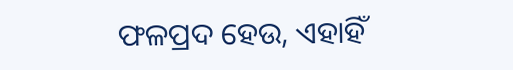ଫଳପ୍ରଦ ହେଉ, ଏହାହିଁ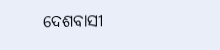ଦେଶବାସୀ